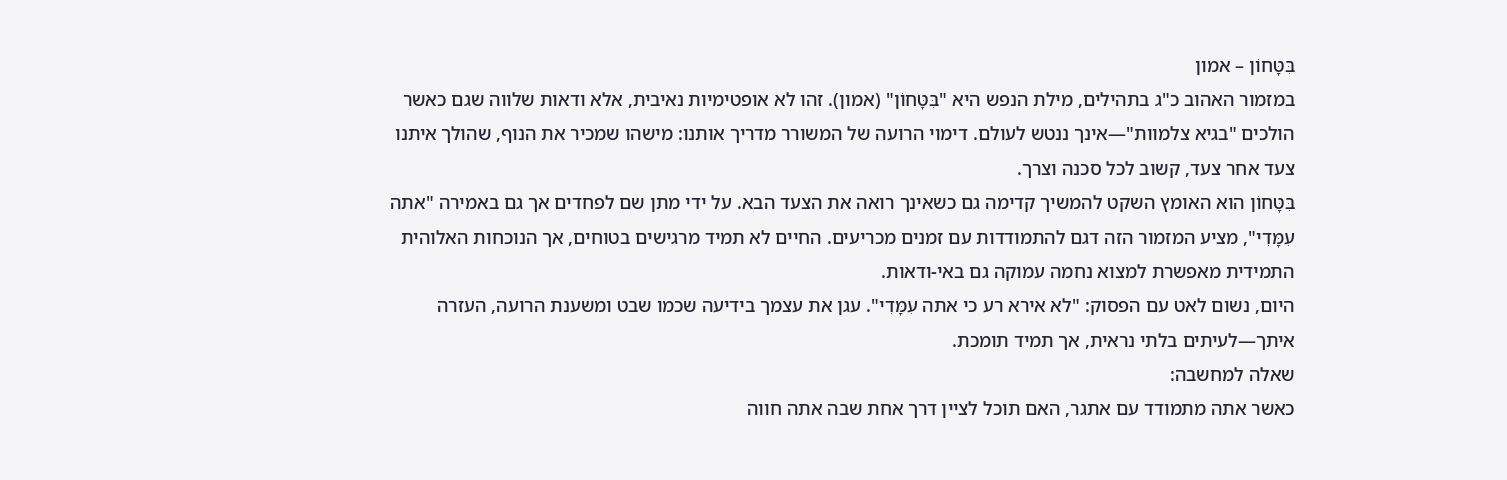בִּטָּחוֹן – אמון
במזמור האהוב כ"ג בתהילים, מילת הנפש היא "בִּטָּחוֹן" (אמון). זהו לא אופטימיות נאיבית, אלא ודאות שלווה שגם כאשר הולכים "בגיא צלמוות"—אינך ננטש לעולם. דימוי הרועה של המשורר מדריך אותנו: מישהו שמכיר את הנוף, שהולך איתנו צעד אחר צעד, קשוב לכל סכנה וצרך.
בִּטָּחוֹן הוא האומץ השקט להמשיך קדימה גם כשאינך רואה את הצעד הבא. על ידי מתן שם לפחדים אך גם באמירה "אתה עִמָּדִי", מציע המזמור הזה דגם להתמודדות עם זמנים מכריעים. החיים לא תמיד מרגישים בטוחים, אך הנוכחות האלוהית התמידית מאפשרת למצוא נחמה עמוקה גם באי-ודאות.
היום, נשום לאט עם הפסוק: "לא אירא רע כי אתה עִמָּדִי". עגן את עצמך בידיעה שכמו שבט ומשענת הרועה, העזרה איתך—לעיתים בלתי נראית, אך תמיד תומכת.
שאלה למחשבה:
כאשר אתה מתמודד עם אתגר, האם תוכל לציין דרך אחת שבה אתה חווה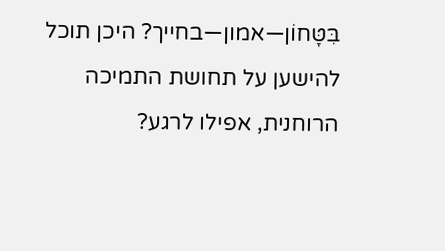בִּטָּחוֹן—אמון—בחייך? היכן תוכל להישען על תחושת התמיכה הרוחנית, אפילו לרגע?